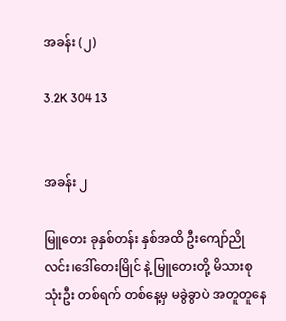အခန်း (၂)

3.2K 304 13


အခန်း ၂

မြူတေး ခုနှစ်တန်း နှစ်အထိ ဦးကျော်ညိုလင်း၊ဒေါ်တေးမြိုင် နဲ့ မြူတေးတို့ မိသားစု သုံးဦး တစ်ရက် တစ်နေ့မှ မခွဲခွာပဲ အတူတူနေ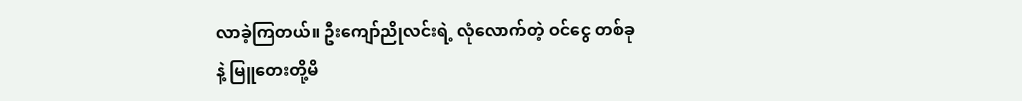လာခဲ့ကြတယ်။ ဦးကျော်ညိုလင်းရဲ့ လုံလောက်တဲ့ ဝင်ငွေ တစ်ခုနဲ့ မြူတေးတို့မိ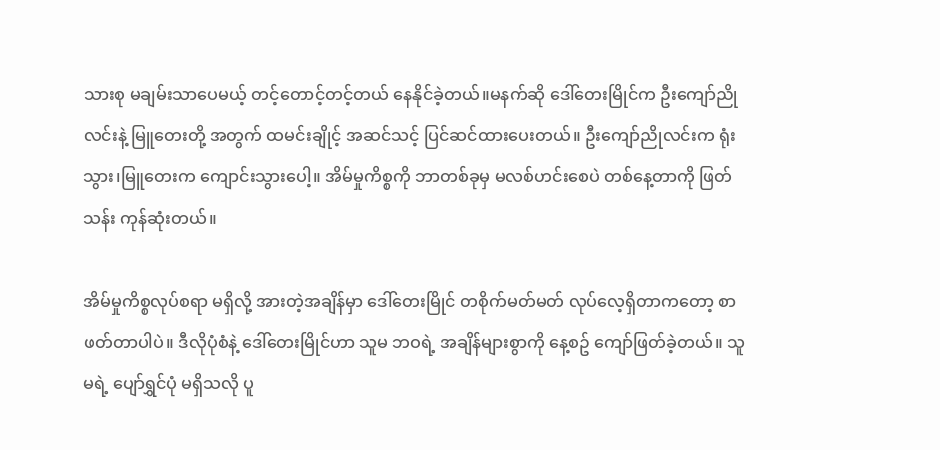သားစု မချမ်းသာပေမယ့် တင့်တောင့်တင့်တယ် နေနိုင်ခဲ့တယ်။မနက်ဆို ဒေါ်တေးမြိုင်က ဦးကျော်ညိုလင်းနဲ့ မြူတေးတို့ အတွက် ထမင်းချိုင့် အဆင်သင့် ပြင်ဆင်ထားပေးတယ်။ ဦးကျော်ညိုလင်းက ရုံးသွား၊မြူတေးက ကျောင်းသွားပေါ့။ အိမ်မှုကိစ္စကို ဘာတစ်ခုမှ မလစ်ဟင်းစေပဲ တစ်နေ့တာကို ဖြတ်သန်း ကုန်ဆုံးတယ်။

အိမ်မှုကိစ္စလုပ်စရာ မရှိလို့ အားတဲ့အချိန်မှာ ဒေါ်တေးမြိုင် တစိုက်မတ်မတ် လုပ်လေ့ရှိတာကတော့ စာဖတ်တာပါပဲ။ ဒီလိုပုံစံနဲ့ ဒေါ်တေးမြိုင်ဟာ သူမ ဘဝရဲ့ အချိန်များစွာကို နေ့စဥ် ကျော်ဖြတ်ခဲ့တယ်။ သူမရဲ့ ပျော်ရွှင်ပုံ မရှိသလို ပူ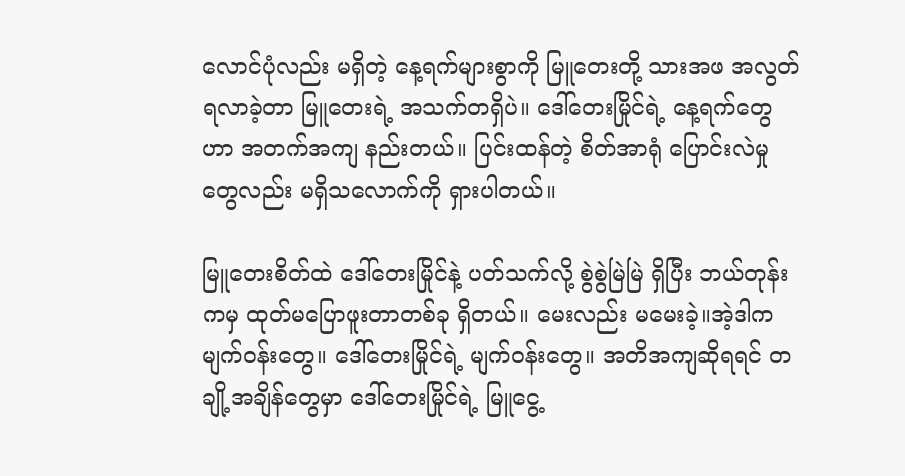လောင်ပုံလည်း မရှိတဲ့ နေ့ရက်များစွာကို မြူတေးတို့ သားအဖ အလွတ်ရလာခဲ့တာ မြူတေးရဲ့ အသက်တရှိပဲ။ ဒေါ်တေးမြိုင်ရဲ့ နေ့ရက်တွေဟာ အတက်အကျ နည်းတယ်။ ပြင်းထန်တဲ့ စိတ်အာရုံ ပြောင်းလဲမှုတွေလည်း မရှိသလောက်ကို ရှားပါတယ်။

မြူတေးစိတ်ထဲ ဒေါ်တေးမြိုင်နဲ့ ပတ်သက်လို့ စွဲစွဲမြဲမြဲ ရှိပြီး ဘယ်တုန်းကမှ ထုတ်မပြောဖူးတာတစ်ခု ရှိတယ်။ မေးလည်း မမေးခဲ့။အဲ့ဒါက မျက်ဝန်းတွေ။ ဒေါ်တေးမြိုင်ရဲ့ မျက်ဝန်းတွေ။ အတိအကျဆိုရရင် တချို့အချိန်တွေမှာ ဒေါ်တေးမြိုင်ရဲ့ မြူငွေ့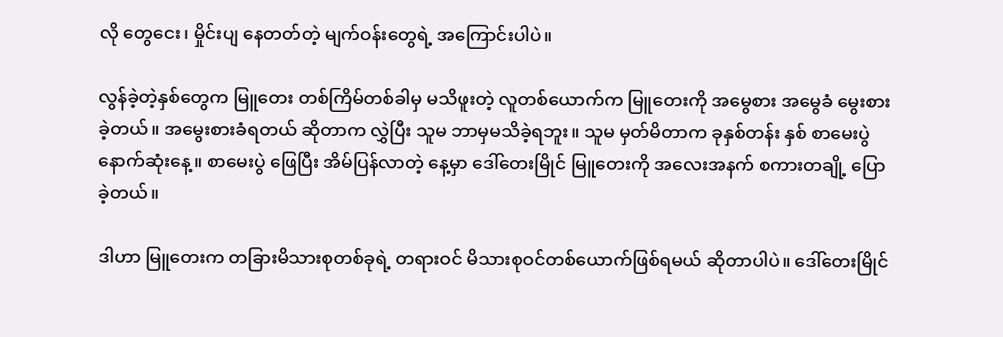လို တွေငေး၊ မှိုင်းပျ နေတတ်တဲ့ မျက်ဝန်းတွေရဲ့ အကြောင်းပါပဲ။

လွန်ခဲ့တဲ့နှစ်တွေက မြူတေး တစ်ကြိမ်တစ်ခါမှ မသိဖူးတဲ့ လူတစ်ယောက်က မြူတေးကို အမွေစား အမွေခံ မွေးစားခဲ့တယ်။ အမွေးစားခံရတယ် ဆိုတာက လွှဲပြီး သူမ ဘာမှမသိခဲ့ရဘူး။ သူမ မှတ်မိတာက ခုနှစ်တန်း နှစ် စာမေးပွဲနောက်ဆုံးနေ့။ စာမေးပွဲ ဖြေပြီး အိမ်ပြန်လာတဲ့ နေ့မှာ ဒေါ်တေးမြိုင် မြူတေးကို အလေးအနက် စကားတချို့ ပြောခဲ့တယ်။

ဒါဟာ မြူတေးက တခြားမိသားစုတစ်ခုရဲ့ တရားဝင် မိသားစုဝင်တစ်ယောက်ဖြစ်ရမယ် ဆိုတာပါပဲ။ ဒေါ်တေးမြိုင်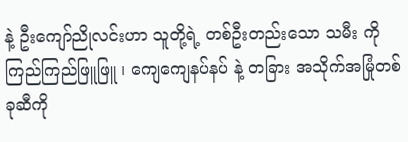နဲ့ ဦးကျော်ညိုလင်းဟာ သူတို့ရဲ့ တစ်ဦးတည်းသော သမီး ကို ကြည်ကြည်ဖြူဖြူ ၊ ကျေကျေနပ်နပ် နဲ့ တခြား အသိုက်အမြုံတစ်ခုဆီကို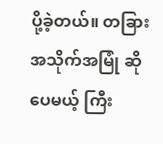ပို့ခဲ့တယ်။ တခြား အသိုက်အမြုံ ဆိုပေမယ့် ကြီး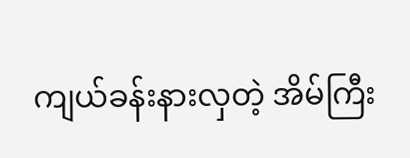ကျယ်ခန်းနားလှတဲ့ အိမ်ကြီး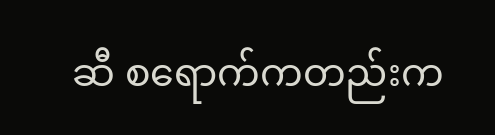ဆီ စရောက်ကတည်းက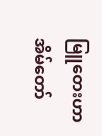မြူတေးဟာ အိမ်တော်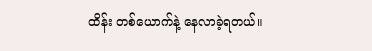ထိန်း တစ်ယောက်နဲ့ နေလာခဲ့ရတယ်။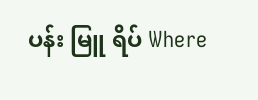ပန်း မြူ ရိပ် Where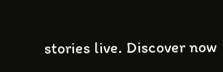stories live. Discover now